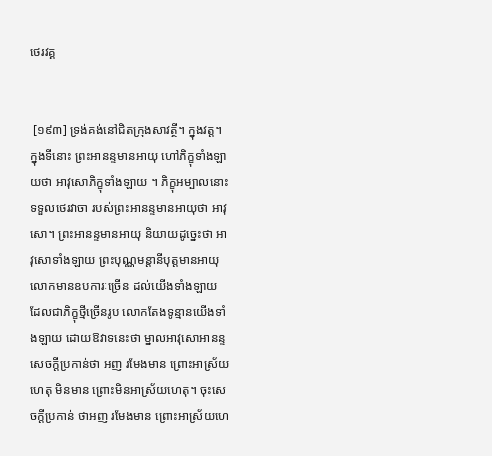ថេរវគ្គ


 [១៩៣] ទ្រង់គង់នៅជិតក្រុងសាវត្ថី។ ក្នុងវត្ត។ ក្នុងទីនោះ ព្រះអានន្ទមានអាយុ ហៅភិក្ខុទាំងឡាយថា អាវុសោភិក្ខុទាំងឡាយ ។ ភិក្ខុអម្បាលនោះ ទទួលថេរវាចា របស់ព្រះអានន្ទមានអាយុថា អាវុសោ។ ព្រះអានន្ទមានអាយុ និយាយដូច្នេះថា អាវុសោទាំងឡាយ ព្រះបុណ្ណមន្តានីបុត្តមានអាយុ លោកមានឧបការៈច្រើន ដល់យើងទាំងឡាយ ដែលជាភិក្ខុថ្មីច្រើនរូប លោកតែងទូន្មានយើងទាំងឡាយ ដោយឱវាទនេះថា ម្នាលអាវុសោអានន្ទ សេចក្តីប្រកាន់ថា អញ រមែងមាន ព្រោះអាស្រ័យហេតុ មិនមាន ព្រោះមិនអាស្រ័យហេតុ។ ចុះសេចក្តីប្រកាន់ ថាអញ រមែងមាន ព្រោះអាស្រ័យហេ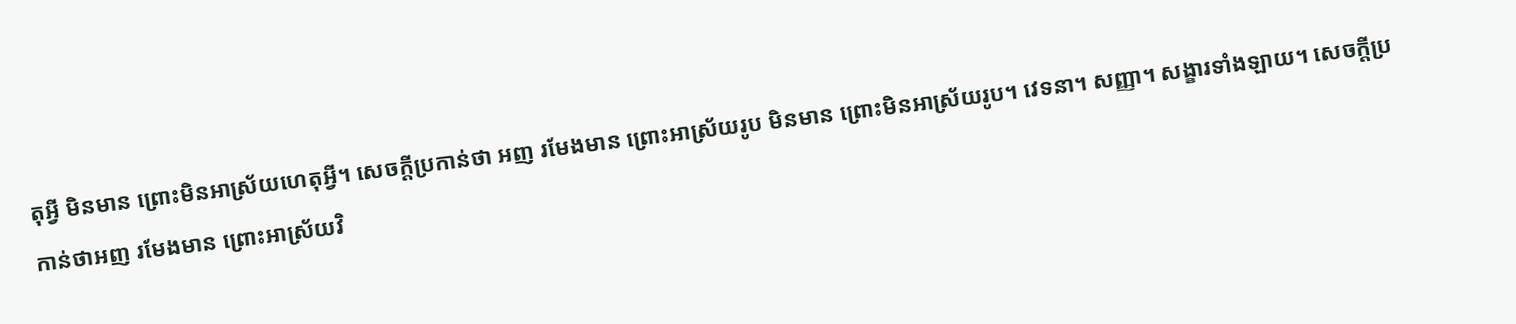តុអ្វី មិនមាន ព្រោះមិនអាស្រ័យហេតុអ្វី។ សេចក្តីប្រកាន់ថា អញ រមែងមាន ព្រោះអាស្រ័យរូប មិនមាន ព្រោះមិនអាស្រ័យរូប។ វេទនា។ សញ្ញា។ សង្ខារទាំងឡាយ។ សេចក្តីប្រកាន់ថាអញ រមែងមាន ព្រោះអាស្រ័យវិ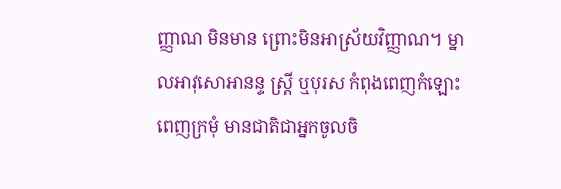ញ្ញាណ មិនមាន ព្រោះមិនអាស្រ័យវិញ្ញាណ។ ម្នាលអាវុសោអានន្ទ ស្ត្រី ឬបុរស កំពុងពេញកំឡោះ ពេញក្រមុំ មានជាតិជាអ្នកចូលចិ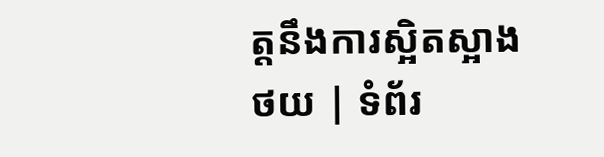ត្តនឹងការស្អិតស្អាង
ថយ | ទំព័រ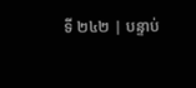ទី ២៤២ | បន្ទាប់